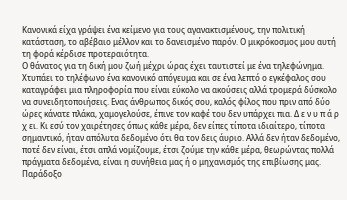Κανονικά είχα γράψει ένα κείμενο για τους αγανακτισμένους, την πολιτική κατάσταση, το αβέβαιο μέλλον και το δανεισμένο παρόν. Ο μικρόκοσμος μου αυτή τη φορά κέρδισε προτεραιότητα.
Ο θάνατος για τη δική μου ζωή μέχρι ώρας έχει ταυτιστεί με ένα τηλεφώνημα. Χτυπάει το τηλέφωνο ένα κανονικό απόγευμα και σε ένα λεπτό ο εγκέφαλος σου καταγράφει μια πληροφορία που είναι εύκολο να ακούσεις αλλά τρομερά δύσκολο να συνειδητοποιήσεις. Ενας άνθρωπος δικός σου, καλός φίλος που πριν από δύο ώρες κάνατε πλάκα, χαμογελούσε, έπινε τον καφέ του δεν υπάρχει πια. Δ ε ν υ π ά ρ χ ει. Κι εσύ τον χαιρέτησες όπως κάθε μέρα, δεν είπες τίποτα ιδιαίτερο, τίποτα σημαντικό, ήταν απόλυτα δεδομένο ότι θα τον δεις άυριο. Αλλά δεν ήταν δεδομένο, ποτέ δεν είναι, έτσι απλά νομίζουμε, έτσι ζούμε την κάθε μέρα, θεωρώντας πολλά πράγματα δεδομένα, είναι η συνήθεια μας ή ο μηχανισμός της επιβίωσης μας.
Παράδοξο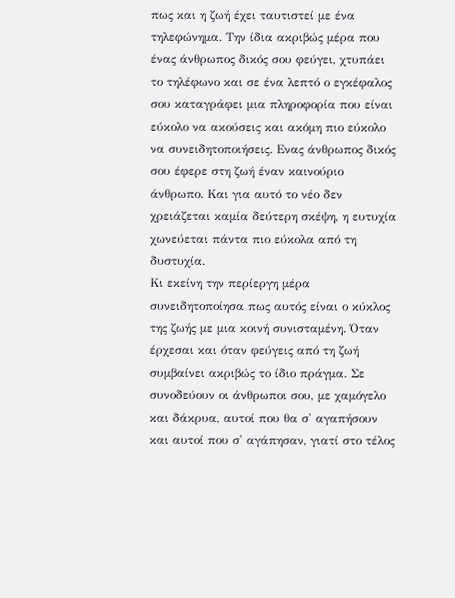πως και η ζωή έχει ταυτιστεί με ένα τηλεφώνημα. Την ίδια ακριβώς μέρα που ένας άνθρωπος δικός σου φεύγει, χτυπάει το τηλέφωνο και σε ένα λεπτό ο εγκέφαλος σου καταγράφει μια πληροφορία που είναι εύκολο να ακούσεις και ακόμη πιο εύκολο να συνειδητοποιήσεις. Ενας άνθρωπος δικός σου έφερε στη ζωή έναν καινούριο άνθρωπο. Και για αυτό το νέο δεν χρειάζεται καμία δεύτερη σκέψη, η ευτυχία χωνεύεται πάντα πιο εύκολα από τη δυστυχία.
Κι εκείνη την περίεργη μέρα συνειδητοποίησα πως αυτός είναι ο κύκλος της ζωής με μια κοινή συνισταμένη. Όταν έρχεσαι και όταν φεύγεις από τη ζωή συμβαίνει ακριβώς το ίδιο πράγμα. Σε συνοδεύουν οι άνθρωποι σου, με χαμόγελο και δάκρυα, αυτοί που θα σ' αγαπήσουν και αυτοί που σ' αγάπησαν, γιατί στο τέλος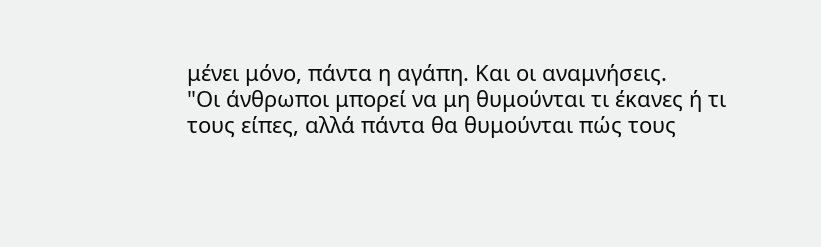μένει μόνο, πάντα η αγάπη. Και οι αναμνήσεις.
"Οι άνθρωποι μπορεί να μη θυμούνται τι έκανες ή τι τους είπες, αλλά πάντα θα θυμούνται πώς τους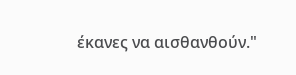έκανες να αισθανθούν."